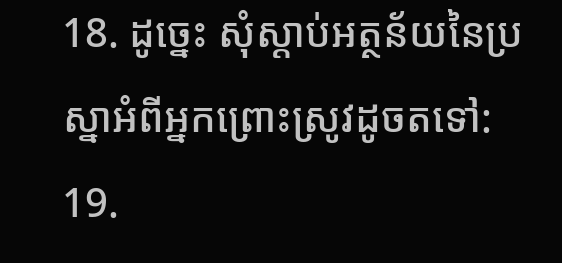18. ដូច្នេះ សុំស្ដាប់អត្ថន័យនៃប្រស្នាអំពីអ្នកព្រោះស្រូវដូចតទៅ:
19.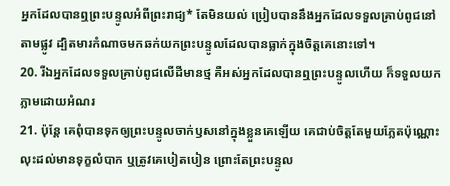អ្នកដែលបានឮព្រះបន្ទូលអំពីព្រះរាជ្យ* តែមិនយល់ ប្រៀបបាននឹងអ្នកដែលទទួលគ្រាប់ពូជនៅតាមផ្លូវ ដ្បិតមារកំណាចមកឆក់យកព្រះបន្ទូលដែលបានធ្លាក់ក្នុងចិត្តគេនោះទៅ។
20. រីឯអ្នកដែលទទួលគ្រាប់ពូជលើដីមានថ្ម គឺអស់អ្នកដែលបានឮព្រះបន្ទូលហើយ ក៏ទទួលយកភ្លាមដោយអំណរ
21. ប៉ុន្តែ គេពុំបានទុកឲ្យព្រះបន្ទូលចាក់ឫសនៅក្នុងខ្លួនគេឡើយ គេជាប់ចិត្តតែមួយភ្លែតប៉ុណ្ណោះ លុះដល់មានទុក្ខលំបាក ឬត្រូវគេបៀតបៀន ព្រោះតែព្រះបន្ទូល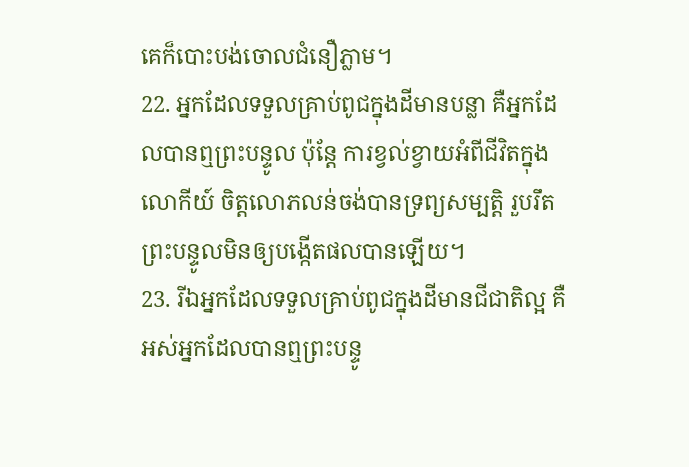គេក៏បោះបង់ចោលជំនឿភ្លាម។
22. អ្នកដែលទទួលគ្រាប់ពូជក្នុងដីមានបន្លា គឺអ្នកដែលបានឮព្រះបន្ទូល ប៉ុន្តែ ការខ្វល់ខ្វាយអំពីជីវិតក្នុងលោកីយ៍ ចិត្តលោភលន់ចង់បានទ្រព្យសម្បត្តិ រួបរឹតព្រះបន្ទូលមិនឲ្យបង្កើតផលបានឡើយ។
23. រីឯអ្នកដែលទទួលគ្រាប់ពូជក្នុងដីមានជីជាតិល្អ គឺអស់អ្នកដែលបានឮព្រះបន្ទូ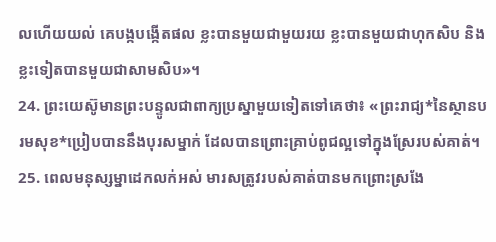លហើយយល់ គេបង្កបង្កើតផល ខ្លះបានមួយជាមួយរយ ខ្លះបានមួយជាហុកសិប និងខ្លះទៀតបានមួយជាសាមសិប»។
24. ព្រះយេស៊ូមានព្រះបន្ទូលជាពាក្យប្រស្នាមួយទៀតទៅគេថា៖ «ព្រះរាជ្យ*នៃស្ថានបរមសុខ*ប្រៀបបាននឹងបុរសម្នាក់ ដែលបានព្រោះគ្រាប់ពូជល្អទៅក្នុងស្រែរបស់គាត់។
25. ពេលមនុស្សម្នាដេកលក់អស់ មារសត្រូវរបស់គាត់បានមកព្រោះស្រងែ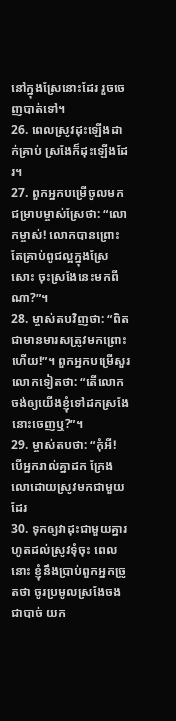នៅក្នុងស្រែនោះដែរ រួចចេញបាត់ទៅ។
26. ពេលស្រូវដុះឡើងដាក់គ្រាប់ ស្រងែក៏ដុះឡើងដែរ។
27. ពួកអ្នកបម្រើចូលមកជម្រាបម្ចាស់ស្រែថា: “លោកម្ចាស់! លោកបានព្រោះតែគ្រាប់ពូជល្អក្នុងស្រែសោះ ចុះស្រងែនេះមកពីណា?”។
28. ម្ចាស់តបវិញថា: “ពិតជាមានមារសត្រូវមកព្រោះហើយ!”។ ពួកអ្នកបម្រើសួរលោកទៀតថា: “តើលោកចង់ឲ្យយើងខ្ញុំទៅដកស្រងែនោះចេញឬ?”។
29. ម្ចាស់តបថា: “កុំអី! បើអ្នករាល់គ្នាដក ក្រែងលោដោយស្រូវមកជាមួយដែរ
30. ទុកឲ្យវាដុះជាមួយគ្នារហូតដល់ស្រូវទុំចុះ ពេលនោះ ខ្ញុំនឹងប្រាប់ពួកអ្នកច្រូតថា ចូរប្រមូលស្រងែចងជាបាច់ យក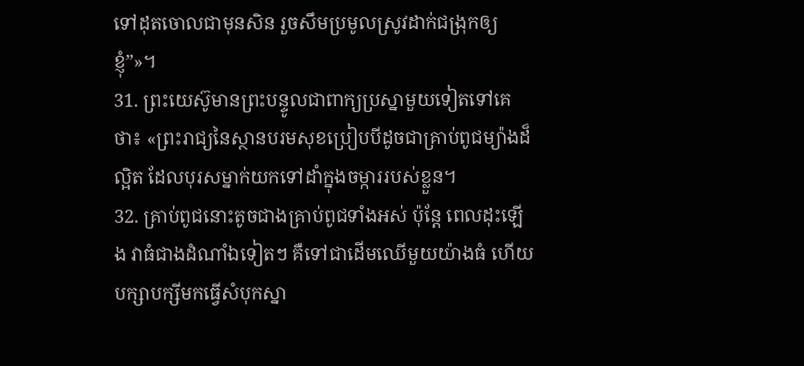ទៅដុតចោលជាមុនសិន រួចសឹមប្រមូលស្រូវដាក់ជង្រុកឲ្យខ្ញុំ”»។
31. ព្រះយេស៊ូមានព្រះបន្ទូលជាពាក្យប្រស្នាមួយទៀតទៅគេថា៖ «ព្រះរាជ្យនៃស្ថានបរមសុខប្រៀបបីដូចជាគ្រាប់ពូជម្យ៉ាងដ៏ល្អិត ដែលបុរសម្នាក់យកទៅដាំក្នុងចម្ការរបស់ខ្លួន។
32. គ្រាប់ពូជនោះតូចជាងគ្រាប់ពូជទាំងអស់ ប៉ុន្តែ ពេលដុះឡើង វាធំជាងដំណាំឯទៀតៗ គឺទៅជាដើមឈើមួយយ៉ាងធំ ហើយបក្សាបក្សីមកធ្វើសំបុកស្នា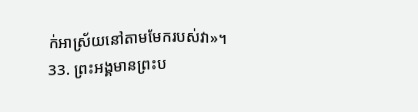ក់អាស្រ័យនៅតាមមែករបស់វា»។
33. ព្រះអង្គមានព្រះប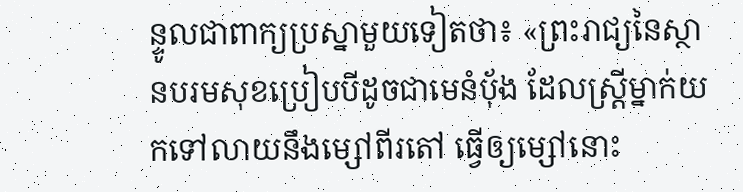ន្ទូលជាពាក្យប្រស្នាមួយទៀតថា៖ «ព្រះរាជ្យនៃស្ថានបរមសុខប្រៀបបីដូចជាមេនំប៉័ង ដែលស្ត្រីម្នាក់យកទៅលាយនឹងម្សៅពីរតៅ ធ្វើឲ្យម្សៅនោះ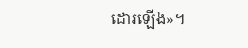ដោរឡើង»។